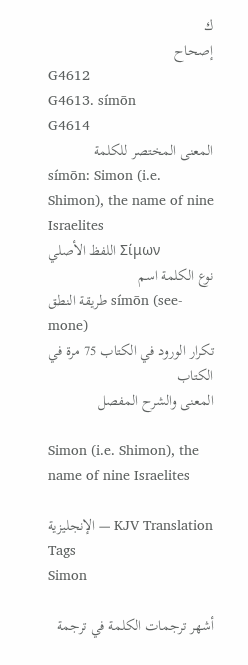ك
إصحاح
G4612
G4613. símōn
G4614
المعنى المختصر للكلمة
símōn: Simon (i.e. Shimon), the name of nine Israelites
اللفظ الأصلي Σίμων
نوع الكلمة اسم
طريقة النطق símōn (see-mone)
تكرار الورود في الكتاب 75 مرة في الكتاب
المعنى والشرح المفصل

Simon (i.e. Shimon), the name of nine Israelites

الإنجليزية — KJV Translation Tags
Simon

أشهر ترجمات الكلمة في ترجمة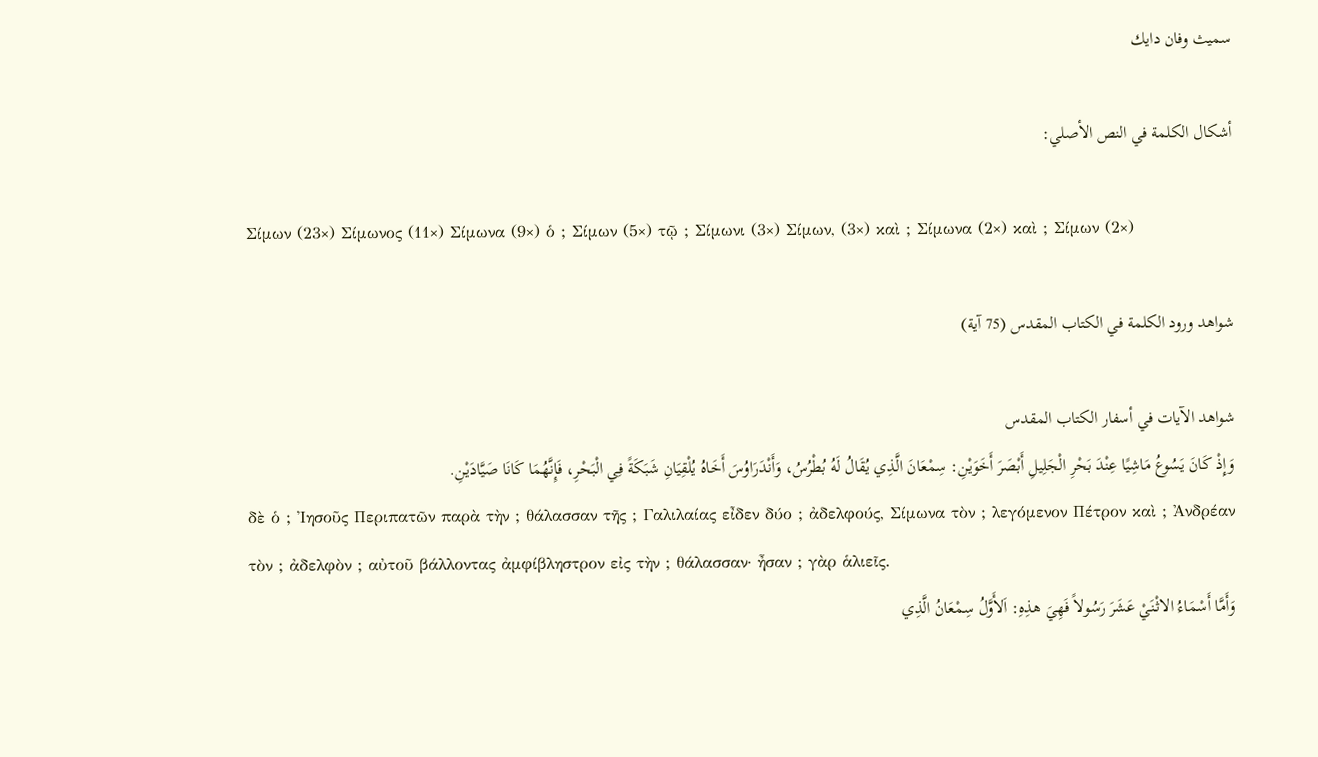سميث وفان دايك

أشكال الكلمة في النص الأصلي:

Σίμων (23×) Σίμωνος (11×) Σίμωνα (9×) ὁ ; Σίμων (5×) τῷ ; Σίμωνι (3×) Σίμων, (3×) καὶ ; Σίμωνα (2×) καὶ ; Σίμων (2×)

شواهد ورود الكلمة في الكتاب المقدس (75 آية)

شواهد الآيات في أسفار الكتاب المقدس
وَإِذْ كَانَ يَسُوعُ مَاشِيًا عِنْدَ بَحْرِ الْجَلِيلِ أَبْصَرَ أَخَوَيْنِ: سِمْعَانَ الَّذِي يُقَالُ لَهُ بُطْرُسُ، وَأَنْدَرَاوُسَ أَخَاهُ يُلْقِيَانِ شَبَكَةً فِي الْبَحْرِ، فَإِنَّهُمَا كَانَا صَيَّادَيْنِ.
δὲ ὁ ; Ἰησοῦς Περιπατῶν παρὰ τὴν ; θάλασσαν τῆς ; Γαλιλαίας εἶδεν δύο ; ἀδελφούς, Σίμωνα τὸν ; λεγόμενον Πέτρον καὶ ; Ἀνδρέαν τὸν ; ἀδελφὸν ; αὐτοῦ βάλλοντας ἀμφίβληστρον εἰς τὴν ; θάλασσαν· ἦσαν ; γὰρ ἁλιεῖς.
وَأَمَّا أَسْمَاءُ الاثْنَيْ عَشَرَ رَسُولاً فَهِيَ هذِهِ: اَلأَوَّلُ سِمْعَانُ الَّذِي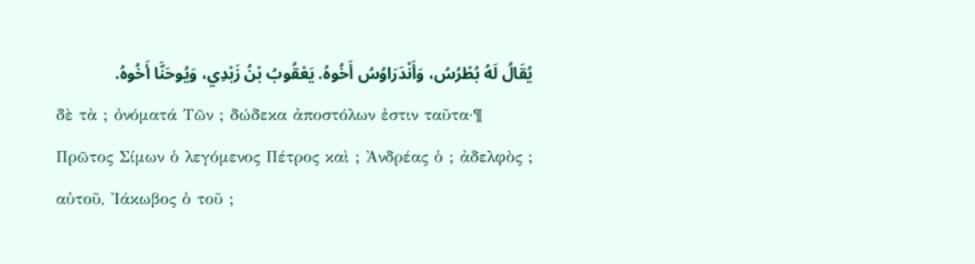يُقَالُ لَهُ بُطْرُسُ، وَأَنْدَرَاوُسُ أَخُوهُ. يَعْقُوبُ بْنُ زَبْدِي، وَيُوحَنَّا أَخُوهُ.
δὲ τὰ ; ὀνόματά Τῶν ; δώδεκα ἀποστόλων ἐστιν ταῦτα·¶ Πρῶτος Σίμων ὁ λεγόμενος Πέτρος καὶ ; Ἀνδρέας ὁ ; ἀδελφὸς ; αὐτοῦ, Ἰάκωβος ὁ τοῦ ;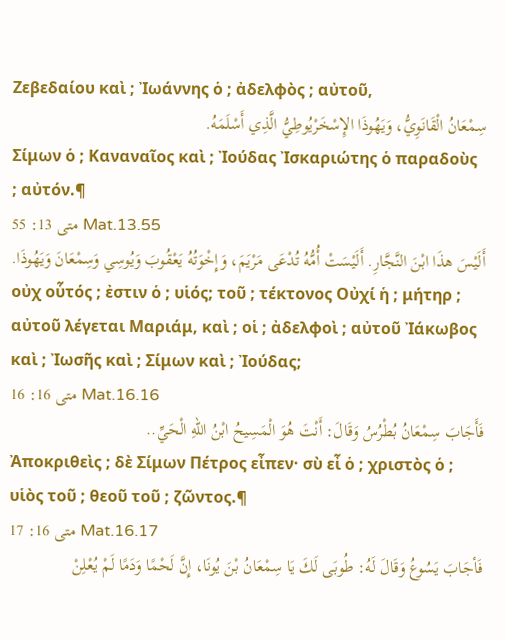Ζεβεδαίου καὶ ; Ἰωάννης ὁ ; ἀδελφὸς ; αὐτοῦ,
سِمْعَانُ الْقَانَوِيُّ، وَيَهُوذَا الإِسْخَرْيُوطِيُّ الَّذِي أَسْلَمَهُ.
Σίμων ὁ ; Καναναῖος καὶ ; Ἰούδας Ἰσκαριώτης ὁ παραδοὺς ; αὐτόν.¶
متى 13: 55 Mat.13.55
أَلَيْسَ هذَا ابْنَ النَّجَّارِ. أَلَيْسَتْ أُمُّهُ تُدْعَى مَرْيَمَ، وَإِخْوَتُهُ يَعْقُوبَ وَيُوسِي وَسِمْعَانَ وَيَهُوذَا.
οὐχ οὗτός ; ἐστιν ὁ ; υἱός; τοῦ ; τέκτονος Οὐχί ἡ ; μήτηρ ; αὐτοῦ λέγεται Μαριάμ, καὶ ; οἱ ; ἀδελφοὶ ; αὐτοῦ Ἰάκωβος καὶ ; Ἰωσῆς καὶ ; Σίμων καὶ ; Ἰούδας;
متى 16: 16 Mat.16.16
فَأَجَابَ سِمْعَانُ بُطْرُسُ وَقَالَ: أَنْتَ هُوَ الْمَسِيحُ ابْنُ اللهِ الْحَيِّ..
Ἀποκριθεὶς ; δὲ Σίμων Πέτρος εἶπεν· σὺ εἶ ὁ ; χριστὸς ὁ ; υἱὸς τοῦ ; θεοῦ τοῦ ; ζῶντος.¶
متى 16: 17 Mat.16.17
فَأجَابَ يَسُوعُ وَقَالَ لَهُ: طُوبَى لَكَ يَا سِمْعَانُ بْنَ يُونَا، إِنَّ لَحْمًا وَدَمًا لَمْ يُعْلِنْ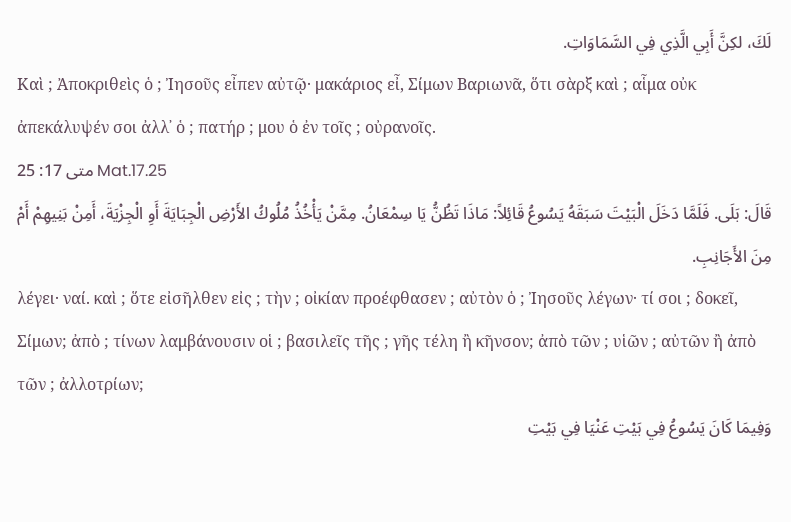لَكَ، لكِنَّ أَبِي الَّذِي فِي السَّمَاوَاتِ.
Καὶ ; Ἀποκριθεὶς ὁ ; Ἰησοῦς εἶπεν αὐτῷ· μακάριος εἶ, Σίμων Βαριωνᾶ, ὅτι σὰρξ καὶ ; αἷμα οὐκ ἀπεκάλυψέν σοι ἀλλ᾽ ὁ ; πατήρ ; μου ὁ ἐν τοῖς ; οὐρανοῖς.
متى 17: 25 Mat.17.25
قَالَ: بَلَى. فَلَمَّا دَخَلَ الْبَيْتَ سَبَقَهُ يَسُوعُ قَائِلاً: مَاذَا تَظُنُّ يَا سِمْعَانُ. مِمَّنْ يَأْخُذُ مُلُوكُ الأَرْضِ الْجِبَايَةَ أَوِ الْجِزْيَةَ، أَمِنْ بَنِيهِمْ أَمْ مِنَ الأَجَانِبِ.
λέγει· ναί. καὶ ; ὅτε εἰσῆλθεν εἰς ; τὴν ; οἰκίαν προέφθασεν ; αὐτὸν ὁ ; Ἰησοῦς λέγων· τί σοι ; δοκεῖ, Σίμων; ἀπὸ ; τίνων λαμβάνουσιν οἱ ; βασιλεῖς τῆς ; γῆς τέλη ἢ κῆνσον; ἀπὸ τῶν ; υἱῶν ; αὐτῶν ἢ ἀπὸ τῶν ; ἀλλοτρίων;
وَفِيمَا كَانَ يَسُوعُ فِي بَيْتِ عَنْيَا فِي بَيْتِ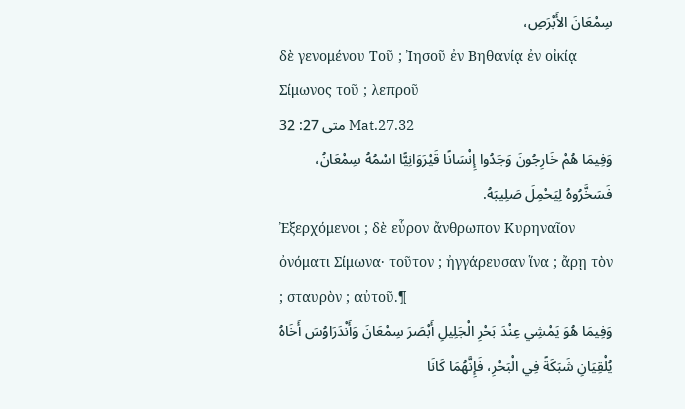سِمْعَانَ الأَبْرَصِ،
δὲ γενομένου Τοῦ ; Ἰησοῦ ἐν Βηθανίᾳ ἐν οἰκίᾳ Σίμωνος τοῦ ; λεπροῦ
متى 27: 32 Mat.27.32
وَفِيمَا هُمْ خَارِجُونَ وَجَدُوا إِنْسَانًا قَيْرَوَانِيًّا اسْمُهُ سِمْعَانُ، فَسَخَّرُوهُ لِيَحْمِلَ صَلِيبَهُ.
Ἐξερχόμενοι ; δὲ εὗρον ἄνθρωπον Κυρηναῖον ὀνόματι Σίμωνα· τοῦτον ; ἠγγάρευσαν ἵνα ; ἄρῃ τὸν ; σταυρὸν ; αὐτοῦ.¶
وَفِيمَا هُوَ يَمْشِي عِنْدَ بَحْرِ الْجَلِيلِ أَبْصَرَ سِمْعَانَ وَأَنْدَرَاوُسَ أَخَاهُ يُلْقِيَانِ شَبَكَةً فِي الْبَحْرِ، فَإِنَّهُمَا كَانَا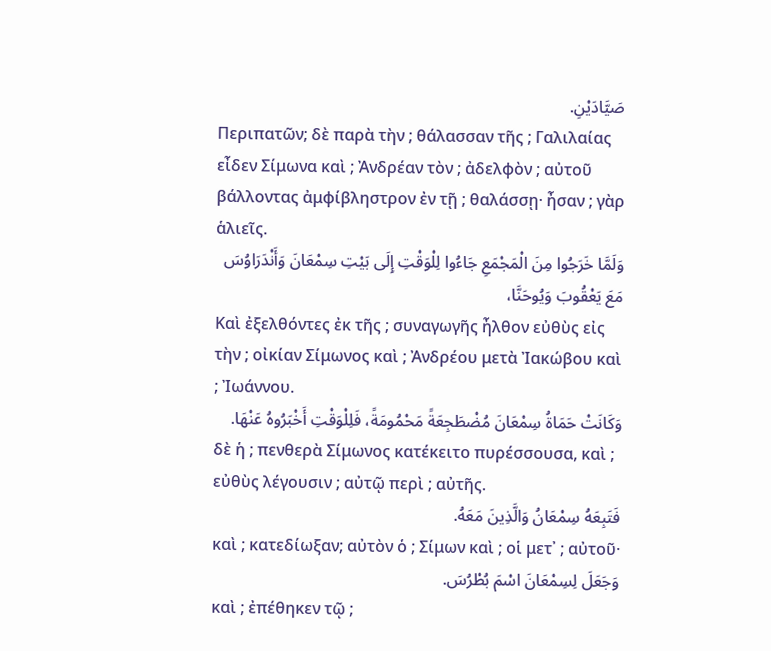صَيَّادَيْنِ.
Περιπατῶν; δὲ παρὰ τὴν ; θάλασσαν τῆς ; Γαλιλαίας εἶδεν Σίμωνα καὶ ; Ἀνδρέαν τὸν ; ἀδελφὸν ; αὐτοῦ βάλλοντας ἀμφίβληστρον ἐν τῇ ; θαλάσσῃ· ἦσαν ; γὰρ ἁλιεῖς.
وَلَمَّا خَرَجُوا مِنَ الْمَجْمَعِ جَاءُوا لِلْوَقْتِ إِلَى بَيْتِ سِمْعَانَ وَأَنْدَرَاوُسَ مَعَ يَعْقُوبَ وَيُوحَنَّا،
Καὶ ἐξελθόντες ἐκ τῆς ; συναγωγῆς ἦλθον εὐθὺς εἰς τὴν ; οἰκίαν Σίμωνος καὶ ; Ἀνδρέου μετὰ Ἰακώβου καὶ ; Ἰωάννου.
وَكَانَتْ حَمَاةُ سِمْعَانَ مُضْطَجِعَةً مَحْمُومَةً، فَلِلْوَقْتِ أَخْبَرُوهُ عَنْهَا.
δὲ ἡ ; πενθερὰ Σίμωνος κατέκειτο πυρέσσουσα, καὶ ; εὐθὺς λέγουσιν ; αὐτῷ περὶ ; αὐτῆς.
فَتَبِعَهُ سِمْعَانُ وَالَّذِينَ مَعَهُ.
καὶ ; κατεδίωξαν; αὐτὸν ὁ ; Σίμων καὶ ; οἱ μετ᾽ ; αὐτοῦ·
وَجَعَلَ لِسِمْعَانَ اسْمَ بُطْرُسَ.
καὶ ; ἐπέθηκεν τῷ ;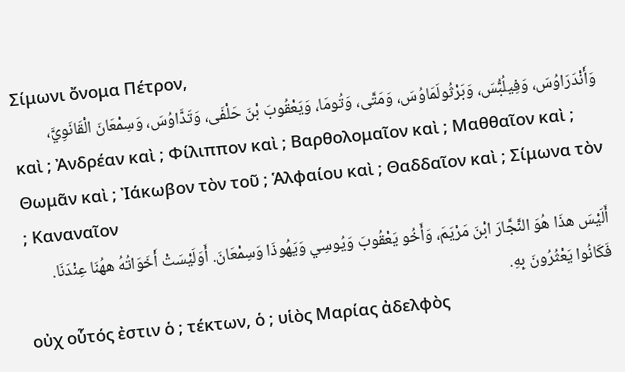Σίμωνι ὄνομα Πέτρον,
وَأَنْدَرَاوُسَ، وَفِيلُبُّسَ، وَبَرْثُولَمَاوُسَ، وَمَتَّى، وَتُومَا، وَيَعْقُوبَ بْنَ حَلْفَى، وَتَدَّاوُسَ، وَسِمْعَانَ الْقَانَوِيَّ،
καὶ ; Ἀνδρέαν καὶ ; Φίλιππον καὶ ; Βαρθολομαῖον καὶ ; Μαθθαῖον καὶ ; Θωμᾶν καὶ ; Ἰάκωβον τὸν τοῦ ; Ἁλφαίου καὶ ; Θαδδαῖον καὶ ; Σίμωνα τὸν ; Καναναῖον
أَلَيْسَ هذَا هُوَ النَّجَّارَ ابْنَ مَرْيَمَ، وَأَخُو يَعْقُوبَ وَيُوسِي وَيَهُوذَا وَسِمْعَانَ. أَوَلَيْسَتْ أَخَوَاتُهُ ههُنَا عِنْدَنَا. فَكَانُوا يَعْثُرُونَ بِهِ.
οὐχ οὗτός ἐστιν ὁ ; τέκτων, ὁ ; υἱὸς Μαρίας ἀδελφὸς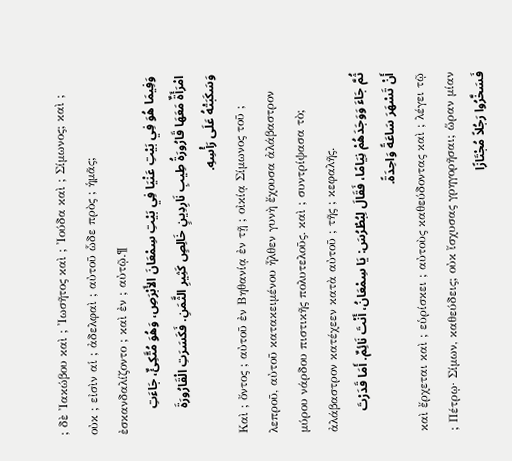; δὲ Ἰακώβου καὶ ; Ἰωσῆτος καὶ ; Ἰούδα καὶ ; Σίμωνος; καὶ ; οὐκ ; εἰσὶν αἱ ; ἀδελφαὶ ; αὐτοῦ ὧδε πρὸς ; ἡμᾶς; ἐσκανδαλίζοντο ; καὶ ἐν ; αὐτῷ.¶
وَفِيمَا هُوَ فِي بَيْتِ عَنْيَا فِي بَيْتِ سِمْعَانَ الأَبْرَصِ، وَهُوَ مُتَّكِئٌ، جَاءَتِ امْرَأَةٌ مَعَهَا قَارُورَةُ طِيبِ نَارِدِينٍ خَالِصٍ كَثِيرِ الثَّمَنِ. فَكَسَرَتِ الْقَارُورَةَ وَسَكَبَتْهُ عَلَى رَأْسِهِ.
Καὶ ; ὄντος ; αὐτοῦ ἐν Βηθανίᾳ ἐν τῇ ; οἰκίᾳ Σίμωνος τοῦ ; λεπροῦ, αὐτοῦ κατακειμένου ἦλθεν γυνὴ ἔχουσα ἀλάβαστρον μύρου νάρδου πιστικῆς πολυτελοῦς. καὶ ; συντρίψασα τὸ; ἀλάβαστρον κατέχεεν κατὰ αὐτοῦ ; τῆς ; κεφαλῆς.
ثُمَّ جَاءَ وَوَجَدَهُمْ نِيَامًا، فَقَالَ لِبُطْرُسَ: يَا سِمْعَانُ، أَنْتَ نَائِمٌ. أَمَا قَدَرْتَ أَنْ تَسْهَرَ سَاعَةً وَاحِدَةً.
καὶ ἔρχεται καὶ ; εὑρίσκει ; αὐτοὺς καθεύδοντας καὶ ; λέγει τῷ ; Πέτρῳ· Σίμων, καθεύδεις; οὐκ ἴσχυσας γρηγορῆσαι; ὥραν μίαν
فَسَخَّرُوا رَجُلاً مُجْتَازًا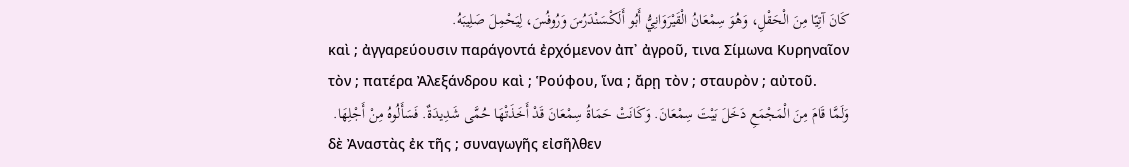كَانَ آتِيًا مِنَ الْحَقْلِ، وَهُوَ سِمْعَانُ الْقَيْرَوَانِيُّ أَبُو أَلَكْسَنْدَرُسَ وَرُوفُسَ، لِيَحْمِلَ صَلِيبَهُ.
καὶ ; ἀγγαρεύουσιν παράγοντά ἐρχόμενον ἀπ᾽ ἀγροῦ, τινα Σίμωνα Κυρηναῖον τὸν ; πατέρα Ἀλεξάνδρου καὶ ; Ῥούφου, ἵνα ; ἄρῃ τὸν ; σταυρὸν ; αὐτοῦ.
وَلَمَّا قَامَ مِنَ الْمَجْمَعِ دَخَلَ بَيْتَ سِمْعَانَ. وَكَانَتْ حَمَاةُ سِمْعَانَ قَدْ أَخَذَتْهَا حُمَّى شَدِيدَةٌ. فَسَأَلُوهُ مِنْ أَجْلِهَا.
δὲ Ἀναστὰς ἐκ τῆς ; συναγωγῆς εἰσῆλθεν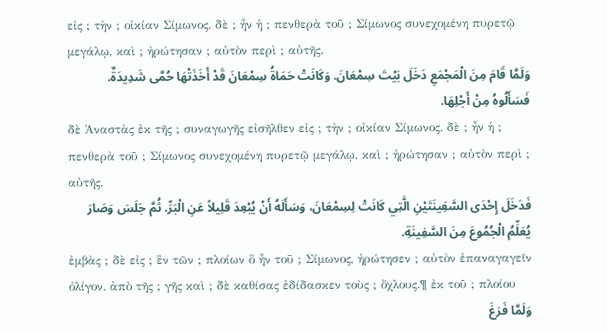εἰς ; τὴν ; οἰκίαν Σίμωνος. δὲ ; ἦν ἡ ; πενθερὰ τοῦ ; Σίμωνος συνεχομένη πυρετῷ μεγάλῳ, καὶ ; ἠρώτησαν ; αὐτὸν περὶ ; αὐτῆς.
وَلَمَّا قَامَ مِنَ الْمَجْمَعِ دَخَلَ بَيْتَ سِمْعَانَ. وَكَانَتْ حَمَاةُ سِمْعَانَ قَدْ أَخَذَتْهَا حُمَّى شَدِيدَةٌ. فَسَأَلُوهُ مِنْ أَجْلِهَا.
δὲ Ἀναστὰς ἐκ τῆς ; συναγωγῆς εἰσῆλθεν εἰς ; τὴν ; οἰκίαν Σίμωνος. δὲ ; ἦν ἡ ; πενθερὰ τοῦ ; Σίμωνος συνεχομένη πυρετῷ μεγάλῳ, καὶ ; ἠρώτησαν ; αὐτὸν περὶ ; αὐτῆς.
فَدَخَلَ إِحْدَى السَّفِينَتَيْنِ الَّتِي كَانَتْ لِسِمْعَانَ، وَسَأَلَهُ أَنْ يُبْعِدَ قَلِيلاً عَنِ الْبَرِّ. ثُمَّ جَلَسَ وَصَارَ يُعَلِّمُ الْجُمُوعَ مِنَ السَّفِينَةِ.
ἐμβὰς ; δὲ εἰς ; ἓν τῶν ; πλοίων ὃ ἦν τοῦ ; Σίμωνος, ἠρώτησεν ; αὐτὸν ἐπαναγαγεῖν ὀλίγον. ἀπὸ τῆς ; γῆς καὶ ; δὲ καθίσας ἐδίδασκεν τοὺς ; ὄχλους.¶ ἐκ τοῦ ; πλοίου
وَلَمَّا فَرَغَ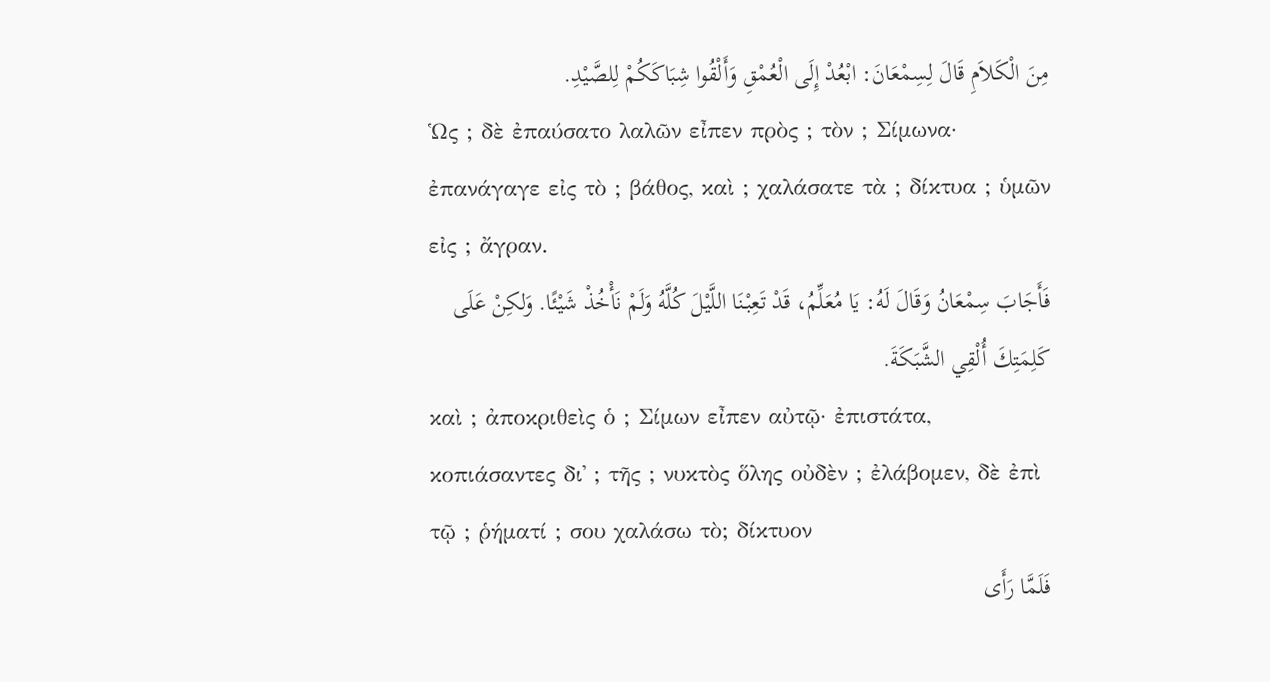مِنَ الْكَلاَمِ قَالَ لِسِمْعَانَ: ابْعُدْ إِلَى الْعُمْقِ وَأَلْقُوا شِبَاكَكُمْ لِلصَّيْدِ.
Ὡς ; δὲ ἐπαύσατο λαλῶν εἶπεν πρὸς ; τὸν ; Σίμωνα· ἐπανάγαγε εἰς τὸ ; βάθος, καὶ ; χαλάσατε τὰ ; δίκτυα ; ὑμῶν εἰς ; ἄγραν.
فَأَجَابَ سِمْعَانُ وَقَالَ لَهُ: يَا مُعَلِّمُ، قَدْ تَعِبْنَا اللَّيْلَ كُلَّهُ وَلَمْ نَأْخُذْ شَيْئًا. وَلكِنْ عَلَى كَلِمَتِكَ أُلْقِي الشَّبَكَةَ.
καὶ ; ἀποκριθεὶς ὁ ; Σίμων εἶπεν αὐτῷ· ἐπιστάτα, κοπιάσαντες δι᾽ ; τῆς ; νυκτὸς ὅλης οὐδὲν ; ἐλάβομεν, δὲ ἐπὶ τῷ ; ῥήματί ; σου χαλάσω τὸ; δίκτυον
فَلَمَّا رَأَى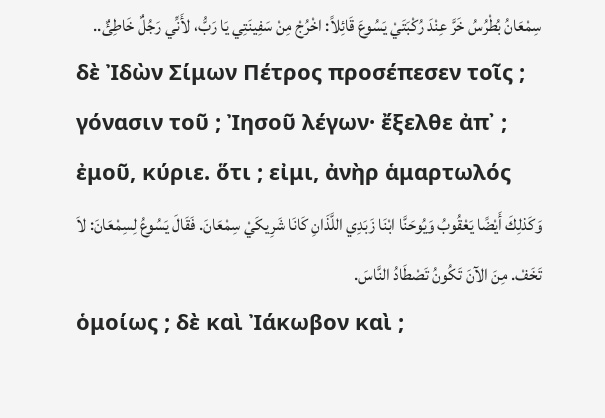سِمْعَانُ بُطْرُسُ خَرَّ عِنْدَ رُكْبَتَيْ يَسُوعَ قَائِلاً: اخْرُجْ مِنْ سَفِينَتِي يَا رَبُّ، لأَنِّي رَجُلٌ خَاطِئٌ..
δὲ Ἰδὼν Σίμων Πέτρος προσέπεσεν τοῖς ; γόνασιν τοῦ ; Ἰησοῦ λέγων· ἔξελθε ἀπ᾽ ; ἐμοῦ, κύριε. ὅτι ; εἰμι, ἀνὴρ ἁμαρτωλός
وَكَذلِكَ أَيْضًا يَعْقُوبُ وَيُوحَنَّا ابْنَا زَبَدِي اللَّذَانِ كَانَا شَرِيكَيْ سِمْعَانَ. فَقَالَ يَسُوعُ لِسِمْعَانَ: لاَ تَخَفْ. مِنَ الآنَ تَكُونُ تَصْطَادُ النَّاسَ.
ὁμοίως ; δὲ καὶ Ἰάκωβον καὶ ;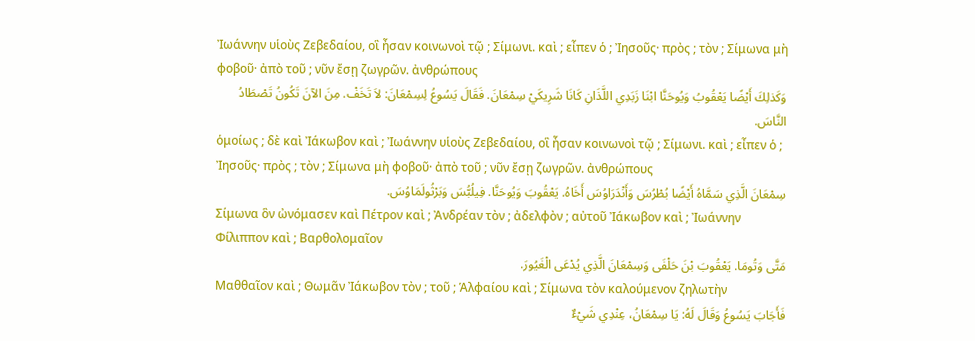Ἰωάννην υἱοὺς Ζεβεδαίου, οἳ ἦσαν κοινωνοὶ τῷ ; Σίμωνι. καὶ ; εἶπεν ὁ ; Ἰησοῦς· πρὸς ; τὸν ; Σίμωνα μὴ φοβοῦ· ἀπὸ τοῦ ; νῦν ἔσῃ ζωγρῶν. ἀνθρώπους
وَكَذلِكَ أَيْضًا يَعْقُوبُ وَيُوحَنَّا ابْنَا زَبَدِي اللَّذَانِ كَانَا شَرِيكَيْ سِمْعَانَ. فَقَالَ يَسُوعُ لِسِمْعَانَ: لاَ تَخَفْ. مِنَ الآنَ تَكُونُ تَصْطَادُ النَّاسَ.
ὁμοίως ; δὲ καὶ Ἰάκωβον καὶ ; Ἰωάννην υἱοὺς Ζεβεδαίου, οἳ ἦσαν κοινωνοὶ τῷ ; Σίμωνι. καὶ ; εἶπεν ὁ ; Ἰησοῦς· πρὸς ; τὸν ; Σίμωνα μὴ φοβοῦ· ἀπὸ τοῦ ; νῦν ἔσῃ ζωγρῶν. ἀνθρώπους
سِمْعَانَ الَّذِي سَمَّاهُ أَيْضًا بُطْرُسَ وَأَنْدَرَاوُسَ أَخَاهُ. يَعْقُوبَ وَيُوحَنَّا. فِيلُبُّسَ وَبَرْثُولَمَاوُسَ.
Σίμωνα ὃν ὠνόμασεν καὶ Πέτρον καὶ ; Ἀνδρέαν τὸν ; ἀδελφὸν ; αὐτοῦ Ἰάκωβον καὶ ; Ἰωάννην Φίλιππον καὶ ; Βαρθολομαῖον
مَتَّى وَتُومَا. يَعْقُوبَ بْنَ حَلْفَى وَسِمْعَانَ الَّذِي يُدْعَى الْغَيُورَ.
Μαθθαῖον καὶ ; Θωμᾶν Ἰάκωβον τὸν ; τοῦ ; Ἁλφαίου καὶ ; Σίμωνα τὸν καλούμενον ζηλωτὴν
فَأَجَابَ يَسُوعُ وَقَالَ لَهُ: يَا سِمْعَانُ، عِنْدِي شَيْءٌ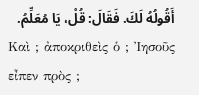أَقُولُهُ لَكَ. فَقَالَ: قُلْ، يَا مُعَلِّمُ.
Καὶ ; ἀποκριθεὶς ὁ ; Ἰησοῦς εἶπεν πρὸς ;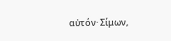αὐτόν· Σίμων,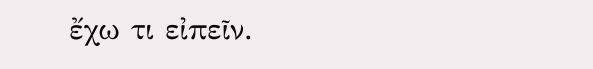ἔχω τι εἰπεῖν.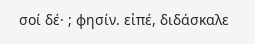σοί δέ· ; φησίν. εἰπέ, διδάσκαλε